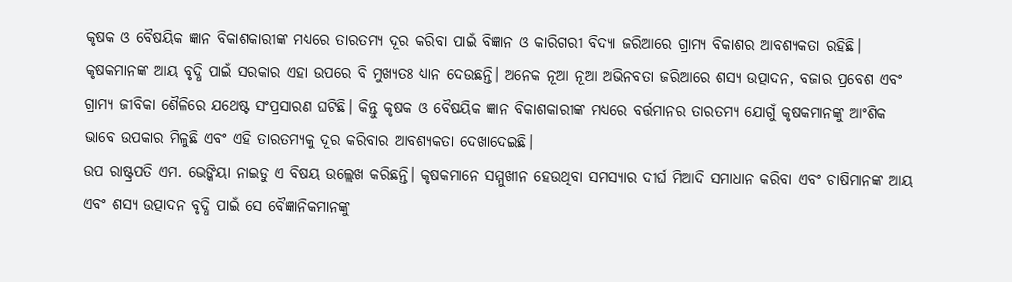କୃଷକ ଓ ବୈଷୟିକ ଜ୍ଞାନ ବିକାଶକାରୀଙ୍କ ମଧ୍ୟରେ ତାରତମ୍ୟ ଦୂର କରିବା ପାଇଁ ବିଜ୍ଞାନ ଓ କାରିଗରୀ ବିଦ୍ୟା ଜରିଆରେ ଗ୍ରାମ୍ୟ ବିକାଶର ଆବଶ୍ୟକତା ରହିଛି। କୃଷକମାନଙ୍କ ଆୟ ବୃଦ୍ଧି ପାଇଁ ସରକାର ଏହା ଉପରେ ବି ମୁଖ୍ୟତଃ ଧ୍ୟାନ ଦେଉଛନ୍ତି। ଅନେକ ନୂଆ ନୂଆ ଅଭିନବତା ଜରିଆରେ ଶସ୍ୟ ଉତ୍ପାଦନ, ବଜାର ପ୍ରବେଶ ଏବଂ ଗ୍ରାମ୍ୟ ଜୀବିକା ଶୈଳିରେ ଯଥେଷ୍ଟ ସଂପ୍ରସାରଣ ଘଟିଛି। କିନ୍ତୁ କୃଷକ ଓ ବୈଷୟିକ ଜ୍ଞାନ ବିକାଶକାରୀଙ୍କ ମଧ୍ୟରେ ବର୍ତ୍ତମାନର ତାରତମ୍ୟ ଯୋଗୁଁ କୃଷକମାନଙ୍କୁ ଆଂଶିକ ଭାବେ ଉପକାର ମିଳୁଛି ଏବଂ ଏହି ତାରତମ୍ୟକୁ ଦୂର କରିବାର ଆବଶ୍ୟକତା ଦେଖାଦେଇଛି।
ଉପ ରାଷ୍ଟ୍ରପତି ଏମ. ଭେଙ୍କିୟା ନାଇଡୁ ଏ ବିଷୟ ଉଲ୍ଲେଖ କରିଛନ୍ତି। କୃଷକମାନେ ସମ୍ମୁଖୀନ ହେଉଥିବା ସମସ୍ୟାର ଦୀର୍ଘ ମିଆଦି ସମାଧାନ କରିବା ଏବଂ ଚାଷିମାନଙ୍କ ଆୟ ଏବଂ ଶସ୍ୟ ଉତ୍ପାଦନ ବୃଦ୍ଧି ପାଇଁ ସେ ବୈଜ୍ଞାନିକମାନଙ୍କୁ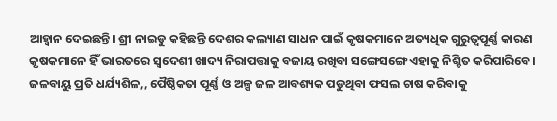ଆହ୍ୱାନ ଦେଇଛନ୍ତି। ଶ୍ରୀ ନାଇଡୁ କହିଛନ୍ତି ଦେଶର କଲ୍ୟାଣ ସାଧନ ପାଇଁ କୃଷକମାନେ ଅତ୍ୟଧିକ ଗୁରୁତ୍ୱପୂର୍ଣ୍ଣ କାରଣ କୃଷକମାନେ ହିଁ ଭାରତରେ ସ୍ୱଦେଶୀ ଖାଦ୍ୟ ନିରାପତ୍ତାକୁ ବଜାୟ ରଖିବା ସଙ୍ଗେସଙ୍ଗେ ଏହାକୁ ନିଶ୍ଚିତ କରିପାରିବେ।
ଜଳବାୟୁ ପ୍ରତି ଧର୍ଯ୍ୟଶିଳ,, ପୈଷ୍ଠିକତା ପୂର୍ଣ୍ଣ ଓ ଅଳ୍ପ ଜଳ ଆବଶ୍ୟକ ପଡୁଥିବା ଫସଲ ଚାଷ କରିବାକୁ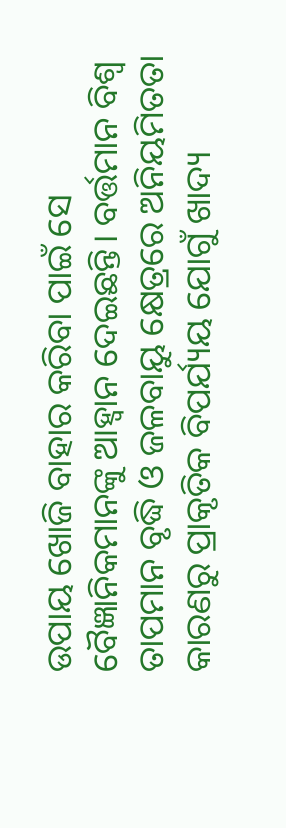ଉପାୟ ଖୋଜି ବାହାର କରିବା ପାଇଁ ସେ ବୈଜ୍ଞାନିକମାନଙ୍କୁ ଆହ୍ୱାନ ଦେଇଛନ୍ତି। ବର୍ତ୍ତମାନ ବିଶ୍ୱ ତାପମାନ ବୃଦ୍ଧି ଓ ଜଳବାୟୁ କ୍ଷେତ୍ରରେ ଅନିୟମିତତା କାରଣରୁ ପ୍ରାକୃତିକ ବିପର୍ଯ୍ୟୟ ଯୋଗୁଁ ଖାଦ୍ୟ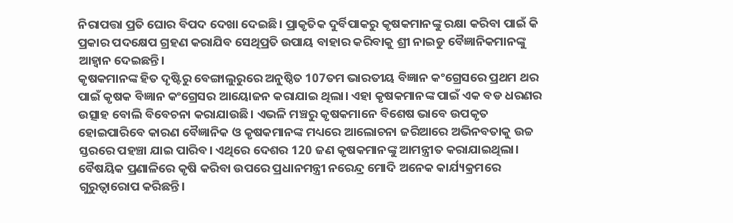ନିରାପତ୍ତା ପ୍ରତି ଘୋର ବିପଦ ଦେଖା ଦେଇଛି। ପ୍ରାକୃତିକ ଦୁର୍ବିପାକରୁ କୃଷକମାନଙ୍କୁ ରକ୍ଷା କରିବା ପାଇଁ କି ପ୍ରକାର ପଦକ୍ଷେପ ଗ୍ରହଣ କରାଯିବ ସେଥିପ୍ରତି ଉପାୟ ବାହାର କରିବାକୁ ଶ୍ରୀ ନାଇଡୁ ବୈଜ୍ଞାନିକମାନଙ୍କୁ ଆହ୍ୱାନ ଦେଇଛନ୍ତି।
କୃଷକମାନଙ୍କ ହିତ ଦୃଷ୍ଟିରୁ ବେଙ୍ଗାଲୁରୁରେ ଅନୁଷ୍ଠିତ 107ତମ ଭାରତୀୟ ବିଜ୍ଞାନ କଂଗ୍ରେସରେ ପ୍ରଥମ ଥର ପାଇଁ କୃଷକ ବିଜ୍ଞାନ କଂଗ୍ରେସର ଆୟୋଜନ କରାଯାଇ ଥିଲା। ଏହା କୃଷକମାନଙ୍କ ପାଇଁ ଏକ ବଡ ଧରଣର ଉତ୍ସାହ ବୋଲି ବିବେଚନା କରାଯାଉଛି। ଏଭଳି ମଞ୍ଚରୁ କୃଷକମାନେ ବିଶେଷ ଭାବେ ଉପକୃତ ହୋଇପାରିବେ କାରଣ ବୈଜ୍ଞାନିକ ଓ କୃଷକମାନଙ୍କ ମଧ୍ୟରେ ଆଲୋଚନା ଜରିଆରେ ଅଭିନବତାକୁ ଉଚ୍ଚ ସ୍ତରରେ ପହଞ୍ଚା ଯାଇ ପାରିବ। ଏଥିରେ ଦେଶର 120 ଜଣ କୃଷକମାନଙ୍କୁ ଆମନ୍ତ୍ରୀତ କରାଯାଇଥିଲା।
ବୈଷୟିକ ପ୍ରଣାଳିରେ କୃଷି କରିବା ଉପରେ ପ୍ରଧାନମନ୍ତ୍ରୀ ନରେନ୍ଦ୍ର ମୋଦି ଅନେକ କାର୍ଯ୍ୟକ୍ରମରେ ଗୁରୁତ୍ୱାରୋପ କରିଛନ୍ତି।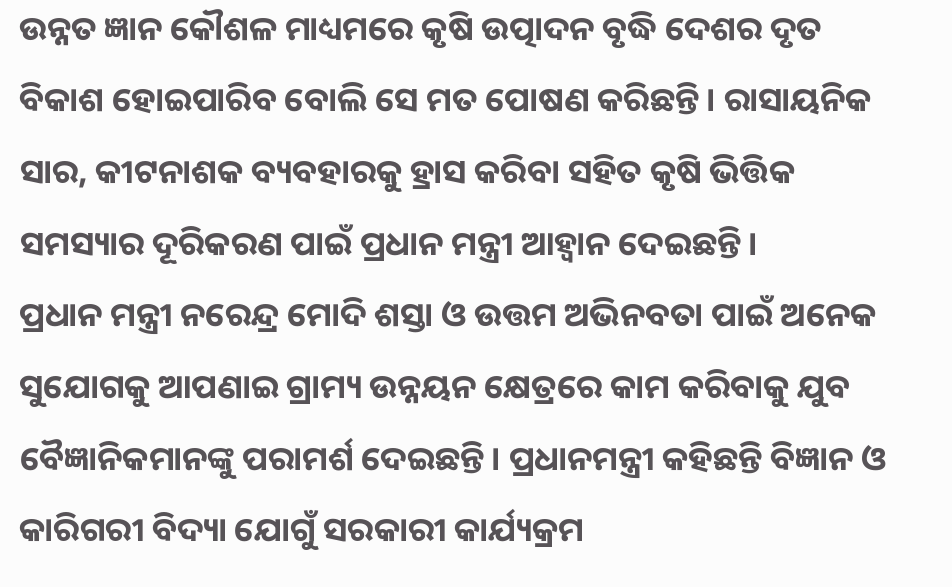ଉନ୍ନତ ଜ୍ଞାନ କୌଶଳ ମାଧ୍ୟମରେ କୃଷି ଉତ୍ପାଦନ ବୃଦ୍ଧି ଦେଶର ଦୃତ ବିକାଶ ହୋଇପାରିବ ବୋଲି ସେ ମତ ପୋଷଣ କରିଛନ୍ତି। ରାସାୟନିକ ସାର, କୀଟନାଶକ ବ୍ୟବହାରକୁ ହ୍ରାସ କରିବା ସହିତ କୃଷି ଭିତ୍ତିକ ସମସ୍ୟାର ଦୂରିକରଣ ପାଇଁ ପ୍ରଧାନ ମନ୍ତ୍ରୀ ଆହ୍ୱାନ ଦେଇଛନ୍ତି।
ପ୍ରଧାନ ମନ୍ତ୍ରୀ ନରେନ୍ଦ୍ର ମୋଦି ଶସ୍ତା ଓ ଉତ୍ତମ ଅଭିନବତା ପାଇଁ ଅନେକ ସୁଯୋଗକୁ ଆପଣାଇ ଗ୍ରାମ୍ୟ ଉନ୍ନୟନ କ୍ଷେତ୍ରରେ କାମ କରିବାକୁ ଯୁବ ବୈଜ୍ଞାନିକମାନଙ୍କୁ ପରାମର୍ଶ ଦେଇଛନ୍ତି। ପ୍ରଧାନମନ୍ତ୍ରୀ କହିଛନ୍ତି ବିଜ୍ଞାନ ଓ କାରିଗରୀ ବିଦ୍ୟା ଯୋଗୁଁ ସରକାରୀ କାର୍ଯ୍ୟକ୍ରମ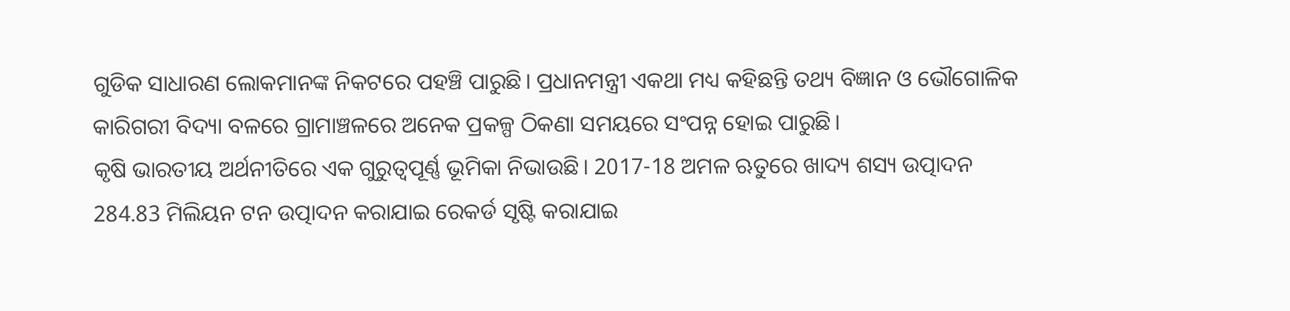ଗୁଡିକ ସାଧାରଣ ଲୋକମାନଙ୍କ ନିକଟରେ ପହଞ୍ଚି ପାରୁଛି। ପ୍ରଧାନମନ୍ତ୍ରୀ ଏକଥା ମଧ୍ୟ କହିଛନ୍ତି ତଥ୍ୟ ବିଜ୍ଞାନ ଓ ଭୌଗୋଳିକ କାରିଗରୀ ବିଦ୍ୟା ବଳରେ ଗ୍ରାମାଞ୍ଚଳରେ ଅନେକ ପ୍ରକଳ୍ପ ଠିକଣା ସମୟରେ ସଂପନ୍ନ ହୋଇ ପାରୁଛି।
କୃଷି ଭାରତୀୟ ଅର୍ଥନୀତିରେ ଏକ ଗୁରୁତ୍ୱପୂର୍ଣ୍ଣ ଭୂମିକା ନିଭାଉଛି। 2017-18 ଅମଳ ଋତୁରେ ଖାଦ୍ୟ ଶସ୍ୟ ଉତ୍ପାଦନ 284.83 ମିଲିୟନ ଟନ ଉତ୍ପାଦନ କରାଯାଇ ରେକର୍ଡ ସୃଷ୍ଟି କରାଯାଇ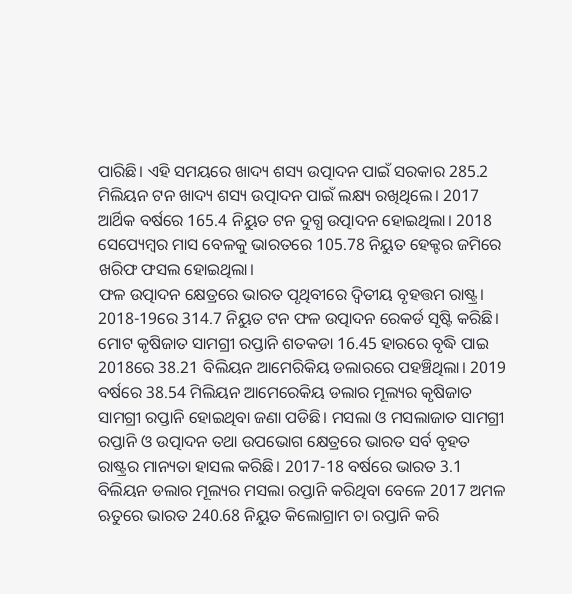ପାରିଛି। ଏହି ସମୟରେ ଖାଦ୍ୟ ଶସ୍ୟ ଉତ୍ପାଦନ ପାଇଁ ସରକାର 285.2 ମିଲିୟନ ଟନ ଖାଦ୍ୟ ଶସ୍ୟ ଉତ୍ପାଦନ ପାଇଁ ଲକ୍ଷ୍ୟ ରଖିଥିଲେ। 2017 ଆର୍ଥିକ ବର୍ଷରେ 165.4 ନିୟୁତ ଟନ ଦୁଗ୍ଧ ଉତ୍ପାଦନ ହୋଇଥିଲା। 2018 ସେପ୍ୟେମ୍ୱର ମାସ ବେଳକୁ ଭାରତରେ 105.78 ନିୟୁତ ହେକ୍ଟର ଜମିରେ ଖରିଫ ଫସଲ ହୋଇଥିଲା।
ଫଳ ଉତ୍ପାଦନ କ୍ଷେତ୍ରରେ ଭାରତ ପୃଥିବୀରେ ଦ୍ୱିତୀୟ ବୃହତ୍ତମ ରାଷ୍ଟ୍ର। 2018-19ରେ 314.7 ନିୟୁତ ଟନ ଫଳ ଉତ୍ପାଦନ ରେକର୍ଡ ସୃଷ୍ଟି କରିଛି।
ମୋଟ କୃଷିଜାତ ସାମଗ୍ରୀ ରପ୍ତାନି ଶତକଡା 16.45 ହାରରେ ବୃଦ୍ଧି ପାଇ 2018ରେ 38.21 ବିଲିୟନ ଆମେରିକିୟ ଡଲାରରେ ପହଞ୍ଚିଥିଲା। 2019 ବର୍ଷରେ 38.54 ମିଲିୟନ ଆମେରେକିୟ ଡଲାର ମୂଲ୍ୟର କୃଷିଜାତ ସାମଗ୍ରୀ ରପ୍ତାନି ହୋଇଥିବା ଜଣା ପଡିଛି। ମସଲା ଓ ମସଲାଜାତ ସାମଗ୍ରୀ ରପ୍ତାନି ଓ ଉତ୍ପାଦନ ତଥା ଉପଭୋଗ କ୍ଷେତ୍ରରେ ଭାରତ ସର୍ବ ବୃହତ ରାଷ୍ଟ୍ରର ମାନ୍ୟତା ହାସଲ କରିଛି। 2017-18 ବର୍ଷରେ ଭାରତ 3.1 ବିଲିୟନ ଡଲାର ମୂଲ୍ୟର ମସଲା ରପ୍ତାନି କରିଥିବା ବେଳେ 2017 ଅମଳ ଋତୁରେ ଭାରତ 240.68 ନିୟୁତ କିଲୋଗ୍ରାମ ଚା ରପ୍ତାନି କରି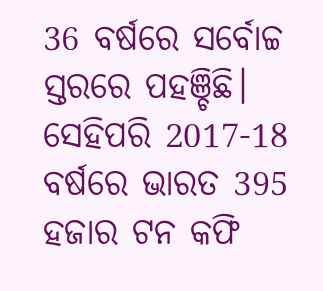36 ବର୍ଷରେ ସର୍ବୋଚ୍ଚ ସ୍ତରରେ ପହଞ୍ଚିଛି। ସେହିପରି 2017-18 ବର୍ଷରେ ଭାରତ 395 ହଜାର ଟନ କଫି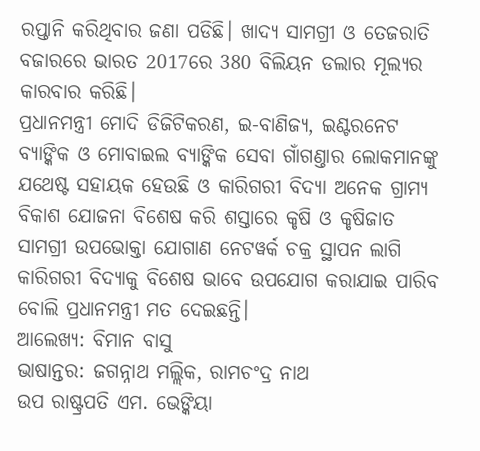ରପ୍ତାନି କରିଥିବାର ଜଣା ପଡିଛି। ଖାଦ୍ୟ ସାମଗ୍ରୀ ଓ ତେଜରାତି ବଜାରରେ ଭାରତ 2017ରେ 380 ବିଲିୟନ ଡଲାର ମୂଲ୍ୟର କାରବାର କରିଛି।
ପ୍ରଧାନମନ୍ତ୍ରୀ ମୋଦି ଡିଜିଟିକରଣ, ଇ-ବାଣିଜ୍ୟ, ଇଣ୍ଟରନେଟ ବ୍ୟାଙ୍କିକ ଓ ମୋବାଇଲ ବ୍ୟାଙ୍କିକ ସେବା ଗାଁଗଣ୍ତାର ଲୋକମାନଙ୍କୁ ଯଥେଷ୍ଟ ସହାୟକ ହେଉଛି ଓ କାରିଗରୀ ବିଦ୍ୟା ଅନେକ ଗ୍ରାମ୍ୟ ବିକାଶ ଯୋଜନା ବିଶେଷ କରି ଶସ୍ତାରେ କୃଷି ଓ କୃଷିଜାତ ସାମଗ୍ରୀ ଉପଭୋକ୍ତା ଯୋଗାଣ ନେଟୱର୍କ ଚକ୍ର ସ୍ଥାପନ ଲାଗି କାରିଗରୀ ବିଦ୍ୟାକୁ ବିଶେଷ ଭାବେ ଉପଯୋଗ କରାଯାଇ ପାରିବ ବୋଲି ପ୍ରଧାନମନ୍ତ୍ରୀ ମତ ଦେଇଛନ୍ତି।
ଆଲେଖ୍ୟ: ବିମାନ ବାସୁ
ଭାଷାନ୍ତର: ଜଗନ୍ନାଥ ମଲ୍ଲିକ, ରାମଚଂଦ୍ର ନାଥ
ଉପ ରାଷ୍ଟ୍ରପତି ଏମ. ଭେଙ୍କିୟା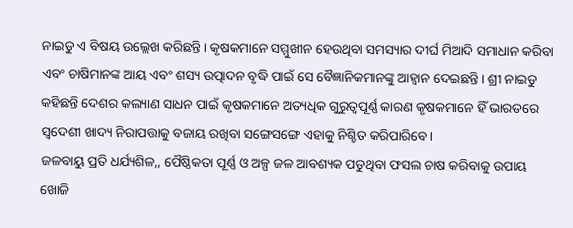ନାଇଡୁ ଏ ବିଷୟ ଉଲ୍ଲେଖ କରିଛନ୍ତି। କୃଷକମାନେ ସମ୍ମୁଖୀନ ହେଉଥିବା ସମସ୍ୟାର ଦୀର୍ଘ ମିଆଦି ସମାଧାନ କରିବା ଏବଂ ଚାଷିମାନଙ୍କ ଆୟ ଏବଂ ଶସ୍ୟ ଉତ୍ପାଦନ ବୃଦ୍ଧି ପାଇଁ ସେ ବୈଜ୍ଞାନିକମାନଙ୍କୁ ଆହ୍ୱାନ ଦେଇଛନ୍ତି। ଶ୍ରୀ ନାଇଡୁ କହିଛନ୍ତି ଦେଶର କଲ୍ୟାଣ ସାଧନ ପାଇଁ କୃଷକମାନେ ଅତ୍ୟଧିକ ଗୁରୁତ୍ୱପୂର୍ଣ୍ଣ କାରଣ କୃଷକମାନେ ହିଁ ଭାରତରେ ସ୍ୱଦେଶୀ ଖାଦ୍ୟ ନିରାପତ୍ତାକୁ ବଜାୟ ରଖିବା ସଙ୍ଗେସଙ୍ଗେ ଏହାକୁ ନିଶ୍ଚିତ କରିପାରିବେ।
ଜଳବାୟୁ ପ୍ରତି ଧର୍ଯ୍ୟଶିଳ,, ପୈଷ୍ଠିକତା ପୂର୍ଣ୍ଣ ଓ ଅଳ୍ପ ଜଳ ଆବଶ୍ୟକ ପଡୁଥିବା ଫସଲ ଚାଷ କରିବାକୁ ଉପାୟ ଖୋଜି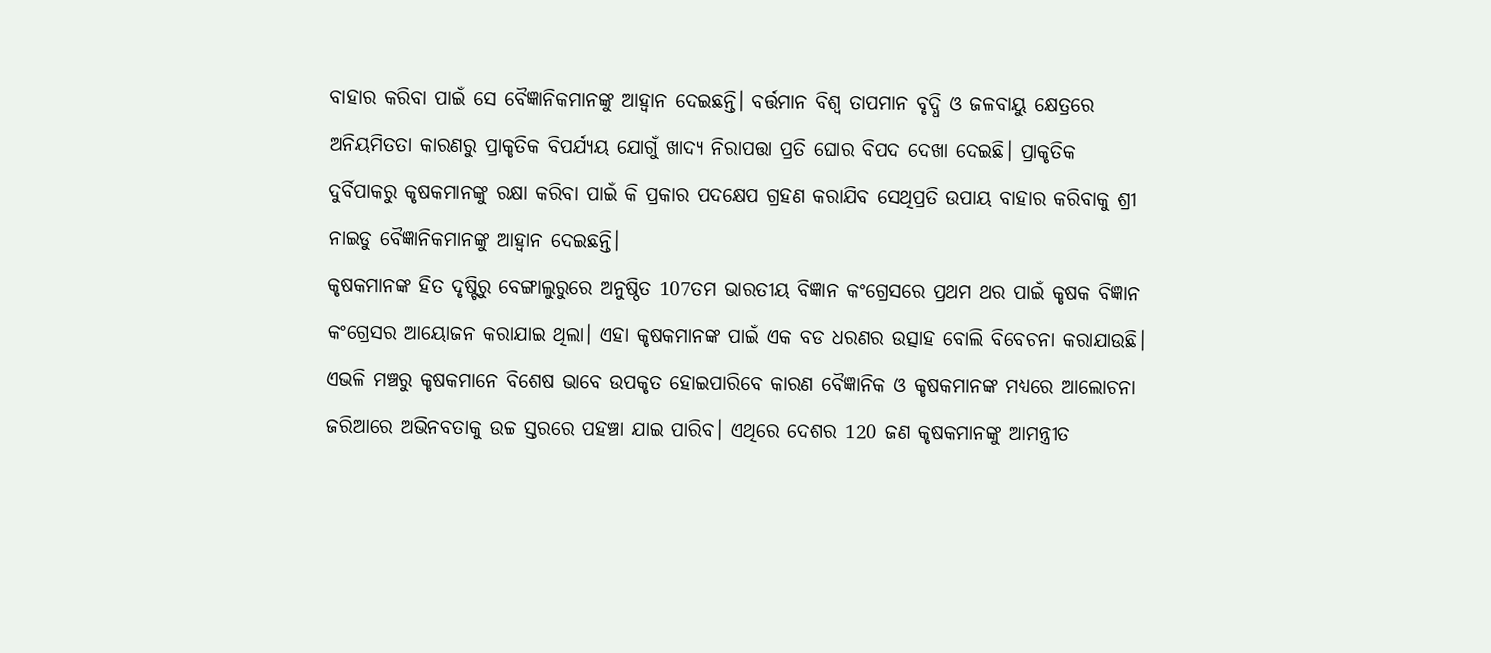ବାହାର କରିବା ପାଇଁ ସେ ବୈଜ୍ଞାନିକମାନଙ୍କୁ ଆହ୍ୱାନ ଦେଇଛନ୍ତି। ବର୍ତ୍ତମାନ ବିଶ୍ୱ ତାପମାନ ବୃଦ୍ଧି ଓ ଜଳବାୟୁ କ୍ଷେତ୍ରରେ ଅନିୟମିତତା କାରଣରୁ ପ୍ରାକୃତିକ ବିପର୍ଯ୍ୟୟ ଯୋଗୁଁ ଖାଦ୍ୟ ନିରାପତ୍ତା ପ୍ରତି ଘୋର ବିପଦ ଦେଖା ଦେଇଛି। ପ୍ରାକୃତିକ ଦୁର୍ବିପାକରୁ କୃଷକମାନଙ୍କୁ ରକ୍ଷା କରିବା ପାଇଁ କି ପ୍ରକାର ପଦକ୍ଷେପ ଗ୍ରହଣ କରାଯିବ ସେଥିପ୍ରତି ଉପାୟ ବାହାର କରିବାକୁ ଶ୍ରୀ ନାଇଡୁ ବୈଜ୍ଞାନିକମାନଙ୍କୁ ଆହ୍ୱାନ ଦେଇଛନ୍ତି।
କୃଷକମାନଙ୍କ ହିତ ଦୃଷ୍ଟିରୁ ବେଙ୍ଗାଲୁରୁରେ ଅନୁଷ୍ଠିତ 107ତମ ଭାରତୀୟ ବିଜ୍ଞାନ କଂଗ୍ରେସରେ ପ୍ରଥମ ଥର ପାଇଁ କୃଷକ ବିଜ୍ଞାନ କଂଗ୍ରେସର ଆୟୋଜନ କରାଯାଇ ଥିଲା। ଏହା କୃଷକମାନଙ୍କ ପାଇଁ ଏକ ବଡ ଧରଣର ଉତ୍ସାହ ବୋଲି ବିବେଚନା କରାଯାଉଛି। ଏଭଳି ମଞ୍ଚରୁ କୃଷକମାନେ ବିଶେଷ ଭାବେ ଉପକୃତ ହୋଇପାରିବେ କାରଣ ବୈଜ୍ଞାନିକ ଓ କୃଷକମାନଙ୍କ ମଧ୍ୟରେ ଆଲୋଚନା ଜରିଆରେ ଅଭିନବତାକୁ ଉଚ୍ଚ ସ୍ତରରେ ପହଞ୍ଚା ଯାଇ ପାରିବ। ଏଥିରେ ଦେଶର 120 ଜଣ କୃଷକମାନଙ୍କୁ ଆମନ୍ତ୍ରୀତ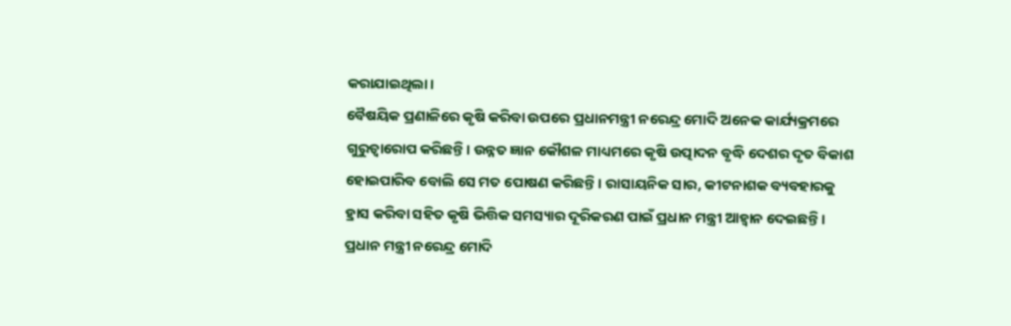କରାଯାଇଥିଲା।
ବୈଷୟିକ ପ୍ରଣାଳିରେ କୃଷି କରିବା ଉପରେ ପ୍ରଧାନମନ୍ତ୍ରୀ ନରେନ୍ଦ୍ର ମୋଦି ଅନେକ କାର୍ଯ୍ୟକ୍ରମରେ ଗୁରୁତ୍ୱାରୋପ କରିଛନ୍ତି। ଉନ୍ନତ ଜ୍ଞାନ କୌଶଳ ମାଧ୍ୟମରେ କୃଷି ଉତ୍ପାଦନ ବୃଦ୍ଧି ଦେଶର ଦୃତ ବିକାଶ ହୋଇପାରିବ ବୋଲି ସେ ମତ ପୋଷଣ କରିଛନ୍ତି। ରାସାୟନିକ ସାର, କୀଟନାଶକ ବ୍ୟବହାରକୁ ହ୍ରାସ କରିବା ସହିତ କୃଷି ଭିତ୍ତିକ ସମସ୍ୟାର ଦୂରିକରଣ ପାଇଁ ପ୍ରଧାନ ମନ୍ତ୍ରୀ ଆହ୍ୱାନ ଦେଇଛନ୍ତି।
ପ୍ରଧାନ ମନ୍ତ୍ରୀ ନରେନ୍ଦ୍ର ମୋଦି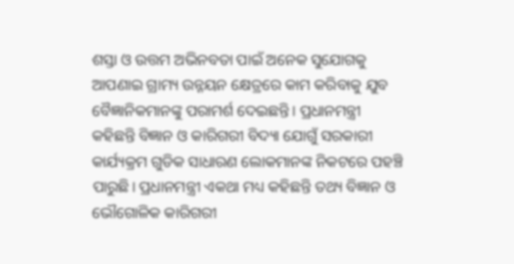ଶସ୍ତା ଓ ଉତ୍ତମ ଅଭିନବତା ପାଇଁ ଅନେକ ସୁଯୋଗକୁ ଆପଣାଇ ଗ୍ରାମ୍ୟ ଉନ୍ନୟନ କ୍ଷେତ୍ରରେ କାମ କରିବାକୁ ଯୁବ ବୈଜ୍ଞାନିକମାନଙ୍କୁ ପରାମର୍ଶ ଦେଇଛନ୍ତି। ପ୍ରଧାନମନ୍ତ୍ରୀ କହିଛନ୍ତି ବିଜ୍ଞାନ ଓ କାରିଗରୀ ବିଦ୍ୟା ଯୋଗୁଁ ସରକାରୀ କାର୍ଯ୍ୟକ୍ରମ ଗୁଡିକ ସାଧାରଣ ଲୋକମାନଙ୍କ ନିକଟରେ ପହଞ୍ଚି ପାରୁଛି। ପ୍ରଧାନମନ୍ତ୍ରୀ ଏକଥା ମଧ୍ୟ କହିଛନ୍ତି ତଥ୍ୟ ବିଜ୍ଞାନ ଓ ଭୌଗୋଳିକ କାରିଗରୀ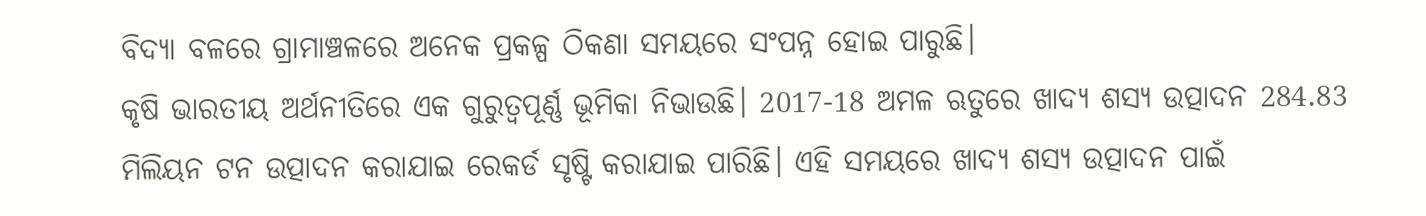ବିଦ୍ୟା ବଳରେ ଗ୍ରାମାଞ୍ଚଳରେ ଅନେକ ପ୍ରକଳ୍ପ ଠିକଣା ସମୟରେ ସଂପନ୍ନ ହୋଇ ପାରୁଛି।
କୃଷି ଭାରତୀୟ ଅର୍ଥନୀତିରେ ଏକ ଗୁରୁତ୍ୱପୂର୍ଣ୍ଣ ଭୂମିକା ନିଭାଉଛି। 2017-18 ଅମଳ ଋତୁରେ ଖାଦ୍ୟ ଶସ୍ୟ ଉତ୍ପାଦନ 284.83 ମିଲିୟନ ଟନ ଉତ୍ପାଦନ କରାଯାଇ ରେକର୍ଡ ସୃଷ୍ଟି କରାଯାଇ ପାରିଛି। ଏହି ସମୟରେ ଖାଦ୍ୟ ଶସ୍ୟ ଉତ୍ପାଦନ ପାଇଁ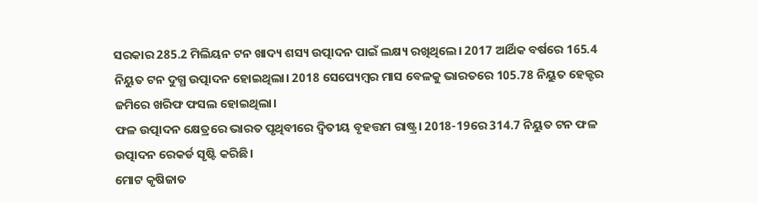ସରକାର 285.2 ମିଲିୟନ ଟନ ଖାଦ୍ୟ ଶସ୍ୟ ଉତ୍ପାଦନ ପାଇଁ ଲକ୍ଷ୍ୟ ରଖିଥିଲେ। 2017 ଆର୍ଥିକ ବର୍ଷରେ 165.4 ନିୟୁତ ଟନ ଦୁଗ୍ଧ ଉତ୍ପାଦନ ହୋଇଥିଲା। 2018 ସେପ୍ୟେମ୍ୱର ମାସ ବେଳକୁ ଭାରତରେ 105.78 ନିୟୁତ ହେକ୍ଟର ଜମିରେ ଖରିଫ ଫସଲ ହୋଇଥିଲା।
ଫଳ ଉତ୍ପାଦନ କ୍ଷେତ୍ରରେ ଭାରତ ପୃଥିବୀରେ ଦ୍ୱିତୀୟ ବୃହତ୍ତମ ରାଷ୍ଟ୍ର। 2018-19ରେ 314.7 ନିୟୁତ ଟନ ଫଳ ଉତ୍ପାଦନ ରେକର୍ଡ ସୃଷ୍ଟି କରିଛି।
ମୋଟ କୃଷିଜାତ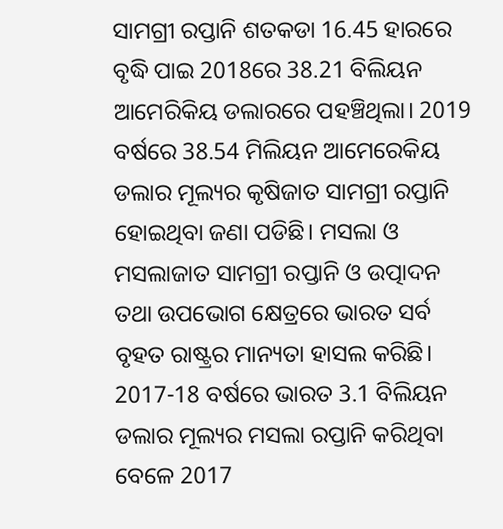ସାମଗ୍ରୀ ରପ୍ତାନି ଶତକଡା 16.45 ହାରରେ ବୃଦ୍ଧି ପାଇ 2018ରେ 38.21 ବିଲିୟନ ଆମେରିକିୟ ଡଲାରରେ ପହଞ୍ଚିଥିଲା। 2019 ବର୍ଷରେ 38.54 ମିଲିୟନ ଆମେରେକିୟ ଡଲାର ମୂଲ୍ୟର କୃଷିଜାତ ସାମଗ୍ରୀ ରପ୍ତାନି ହୋଇଥିବା ଜଣା ପଡିଛି। ମସଲା ଓ ମସଲାଜାତ ସାମଗ୍ରୀ ରପ୍ତାନି ଓ ଉତ୍ପାଦନ ତଥା ଉପଭୋଗ କ୍ଷେତ୍ରରେ ଭାରତ ସର୍ବ ବୃହତ ରାଷ୍ଟ୍ରର ମାନ୍ୟତା ହାସଲ କରିଛି। 2017-18 ବର୍ଷରେ ଭାରତ 3.1 ବିଲିୟନ ଡଲାର ମୂଲ୍ୟର ମସଲା ରପ୍ତାନି କରିଥିବା ବେଳେ 2017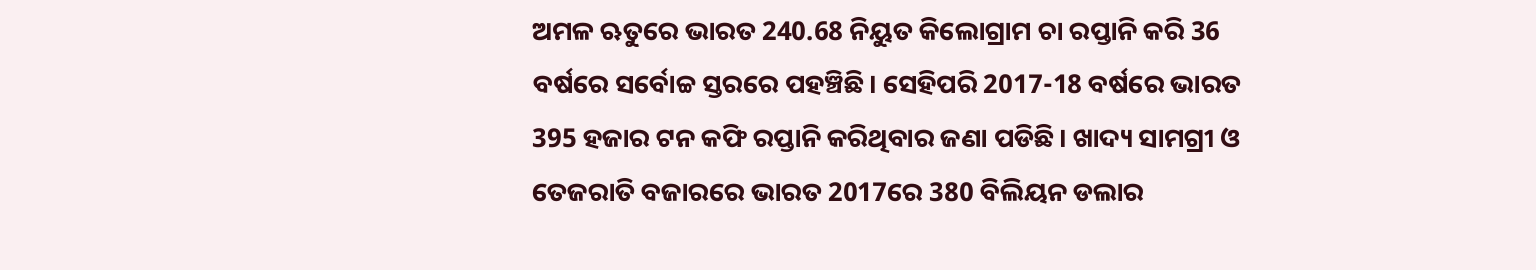ଅମଳ ଋତୁରେ ଭାରତ 240.68 ନିୟୁତ କିଲୋଗ୍ରାମ ଚା ରପ୍ତାନି କରି 36 ବର୍ଷରେ ସର୍ବୋଚ୍ଚ ସ୍ତରରେ ପହଞ୍ଚିଛି। ସେହିପରି 2017-18 ବର୍ଷରେ ଭାରତ 395 ହଜାର ଟନ କଫି ରପ୍ତାନି କରିଥିବାର ଜଣା ପଡିଛି। ଖାଦ୍ୟ ସାମଗ୍ରୀ ଓ ତେଜରାତି ବଜାରରେ ଭାରତ 2017ରେ 380 ବିଲିୟନ ଡଲାର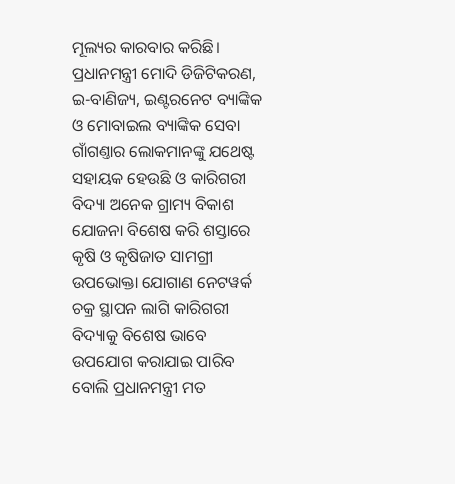ମୂଲ୍ୟର କାରବାର କରିଛି।
ପ୍ରଧାନମନ୍ତ୍ରୀ ମୋଦି ଡିଜିଟିକରଣ, ଇ-ବାଣିଜ୍ୟ, ଇଣ୍ଟରନେଟ ବ୍ୟାଙ୍କିକ ଓ ମୋବାଇଲ ବ୍ୟାଙ୍କିକ ସେବା ଗାଁଗଣ୍ତାର ଲୋକମାନଙ୍କୁ ଯଥେଷ୍ଟ ସହାୟକ ହେଉଛି ଓ କାରିଗରୀ ବିଦ୍ୟା ଅନେକ ଗ୍ରାମ୍ୟ ବିକାଶ ଯୋଜନା ବିଶେଷ କରି ଶସ୍ତାରେ କୃଷି ଓ କୃଷିଜାତ ସାମଗ୍ରୀ ଉପଭୋକ୍ତା ଯୋଗାଣ ନେଟୱର୍କ ଚକ୍ର ସ୍ଥାପନ ଲାଗି କାରିଗରୀ ବିଦ୍ୟାକୁ ବିଶେଷ ଭାବେ ଉପଯୋଗ କରାଯାଇ ପାରିବ ବୋଲି ପ୍ରଧାନମନ୍ତ୍ରୀ ମତ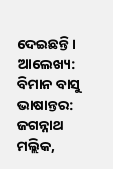ଦେଇଛନ୍ତି।
ଆଲେଖ୍ୟ: ବିମାନ ବାସୁ
ଭାଷାନ୍ତର: ଜଗନ୍ନାଥ ମଲ୍ଲିକ,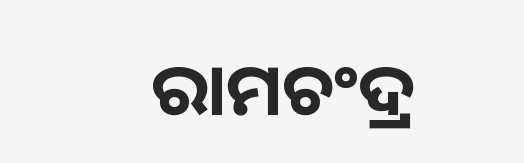ରାମଚଂଦ୍ର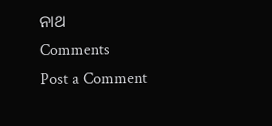ନାଥ
Comments
Post a Comment